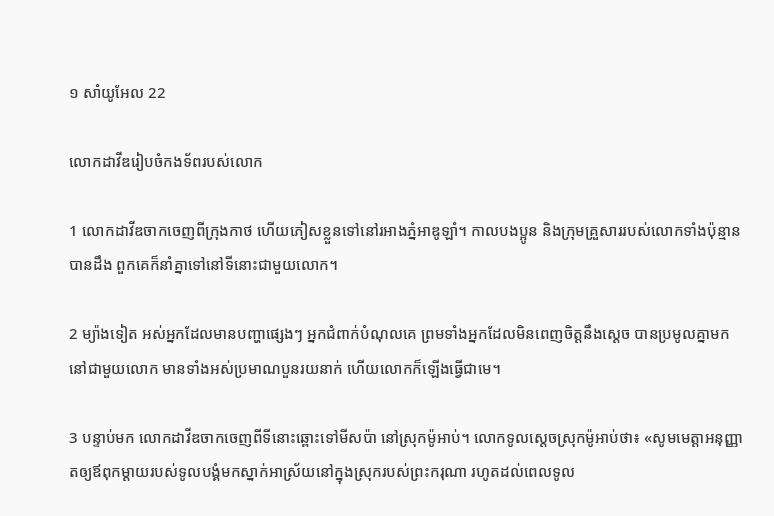១ សាំយូ‌អែល 22

លោកដាវីឌរៀបចំកង‌ទ័ពរបស់លោក

1 លោកដាវីឌចាកចេញពីក្រុងកាថ ហើយភៀសខ្លួនទៅនៅរអាងភ្នំអាឌូ‌ឡាំ។ កាលបង‌ប្អូន និងក្រុមគ្រួសាររបស់លោកទាំងប៉ុន្មានបានដឹង ពួកគេក៏នាំគ្នាទៅនៅទីនោះជាមួយលោក។

2 ម្យ៉ាងទៀត អស់អ្នកដែលមានបញ្ហាផ្សេងៗ អ្នកជំពាក់បំណុលគេ ព្រមទាំងអ្នកដែលមិនពេញចិត្តនឹងស្ដេច បានប្រមូលគ្នាមកនៅជាមួយលោក មានទាំងអស់ប្រមាណបួនរយនាក់ ហើយលោកក៏ឡើងធ្វើជាមេ។

3 បន្ទាប់មក លោកដាវីឌចាកចេញពីទីនោះឆ្ពោះទៅមីស‌ប៉ា នៅស្រុកម៉ូអាប់។ លោកទូលស្ដេចស្រុកម៉ូអាប់ថា៖ «សូមមេត្តាអនុញ្ញាតឲ្យឪពុកម្ដាយរបស់ទូលបង្គំមកស្នាក់អាស្រ័យនៅក្នុងស្រុករបស់ព្រះ‌ករុណា រហូតដល់ពេលទូល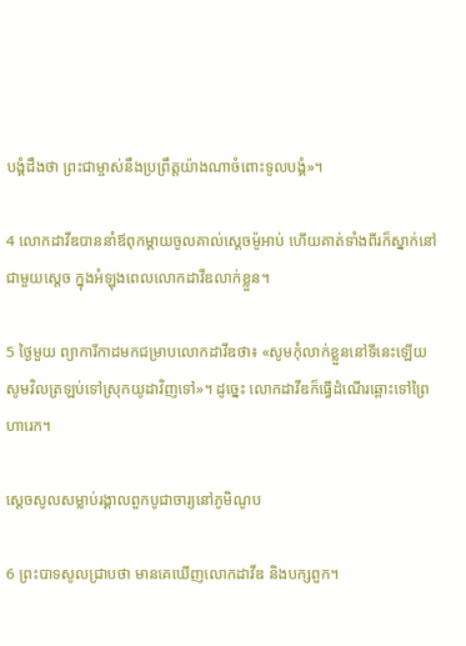បង្គំដឹងថា ព្រះ‌ជាម្ចាស់នឹងប្រព្រឹត្តយ៉ាងណាចំពោះទូលបង្គំ»។

4 លោកដាវីឌបាននាំឪពុក‌ម្ដាយចូលគាល់ស្ដេចម៉ូអាប់ ហើយគាត់ទាំងពីរក៏ស្នាក់នៅជាមួយស្ដេច ក្នុងអំឡុងពេលលោកដាវីឌលាក់ខ្លួន។

5 ថ្ងៃមួយ ព្យាការីកាដមកជម្រាបលោកដាវីឌថា៖ «សូមកុំលាក់ខ្លួននៅទីនេះឡើយ សូមវិលត្រឡប់ទៅស្រុកយូដាវិញទៅ»។ ដូច្នេះ លោកដាវីឌក៏ធ្វើដំណើរឆ្ពោះទៅព្រៃហារេក។

ស្ដេចសូលសម្លាប់រង្គាលពួកបូជា‌ចារ្យនៅភូមិណូប

6 ព្រះ‌បាទសូលជ្រាបថា មានគេឃើញលោកដាវីឌ និងបក្សពួក។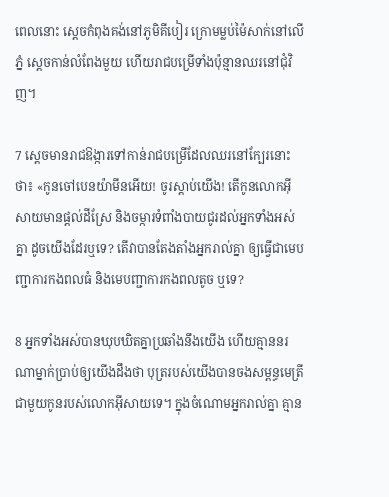ពេលនោះ ស្ដេចកំពុងគង់នៅភូមិគីបៀរ ក្រោមម្លប់ម៉ៃសាក់នៅលើភ្នំ ស្ដេចកាន់លំពែងមួយ ហើយរាជបម្រើទាំងប៉ុន្មានឈរនៅជុំ‌វិញ។

7 ស្ដេចមានរាជ‌ឱង្ការទៅកាន់រាជបម្រើដែលឈរនៅក្បែរនោះថា៖ «កូនចៅបេន‌យ៉ាមីនអើយ! ចូរស្ដាប់យើង! តើកូនលោកអ៊ីសាយមានផ្ដល់ដីស្រែ និងចម្ការទំពាំង‌បាយជូរដល់អ្នកទាំងអស់គ្នា ដូចយើងដែរឬទេ? តើវាបានតែង‌តាំងអ្នករាល់គ្នា ឲ្យធ្វើជាមេបញ្ជាការកង‌ពលធំ និងមេបញ្ជាការកង‌ពលតូច ឬទេ?

8 អ្នកទាំងអស់បានឃុប‌ឃិតគ្នាប្រឆាំងនឹងយើង ហើយគ្មាននរណាម្នាក់ប្រាប់ឲ្យយើងដឹងថា បុត្ររបស់យើងបានចងសម្ពន្ធ‌មេត្រីជាមួយកូនរបស់លោកអ៊ីសាយទេ។ ក្នុងចំណោមអ្នករាល់គ្នា គ្មាន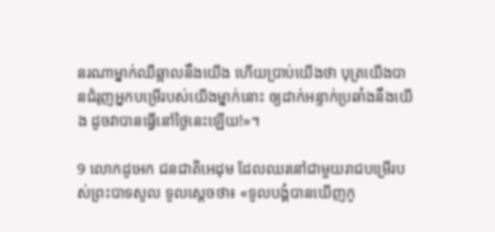នរណាម្នាក់ឈឺ‌ឆ្អាលនឹងយើង ហើយប្រាប់យើងថា បុត្រយើងបានជំរុញអ្នកបម្រើរបស់យើងម្នាក់នោះ ឲ្យដាក់អន្ទាក់ប្រឆាំងនឹងយើង ដូចវាបានធ្វើនៅថ្ងៃនេះឡើយ!»។

9 លោកដូអេក ជន‌ជាតិអេដុម ដែលឈរនៅជាមួយរាជបម្រើរបស់ព្រះ‌បាទសូល ទូលស្ដេចថា៖ «ទូលបង្គំបានឃើញកូ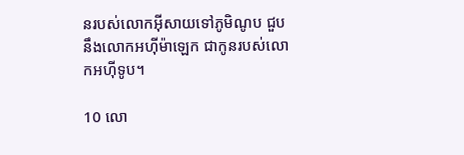នរបស់លោកអ៊ីសាយទៅភូមិណូប ជួបនឹងលោកអហ៊ី‌ម៉ាឡេក ជាកូនរបស់លោកអហ៊ី‌ទូប។

10 លោ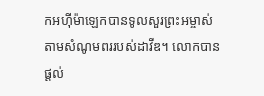កអហ៊ី‌ម៉ាឡេកបានទូលសួរព្រះ‌អម្ចាស់តាមសំណូមពររបស់ដាវីឌ។ លោកបានផ្ដល់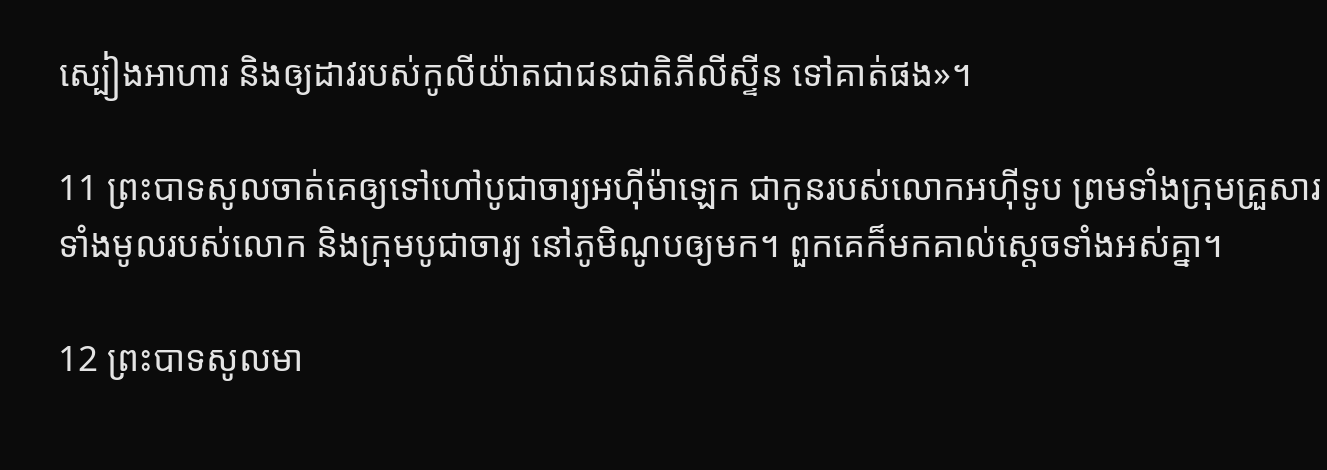ស្បៀងអាហារ និងឲ្យដាវរបស់កូលី‌យ៉ាតជាជន‌ជាតិភីលីស្ទីន ទៅគាត់ផង»។

11 ព្រះ‌បាទសូលចាត់គេឲ្យទៅហៅបូជា‌ចារ្យអហ៊ី‌ម៉ាឡេក ជាកូនរបស់លោកអហ៊ី‌ទូប ព្រមទាំងក្រុមគ្រួសារទាំងមូលរបស់លោក និងក្រុមបូជា‌ចារ្យ នៅភូមិណូបឲ្យមក។ ពួកគេក៏មកគាល់ស្ដេចទាំងអស់គ្នា។

12 ព្រះ‌បាទសូលមា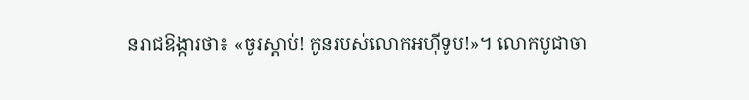នរាជ‌ឱង្ការថា៖ «ចូរស្ដាប់! កូនរបស់លោកអហ៊ី‌ទូប!»។ លោកបូជា‌ចា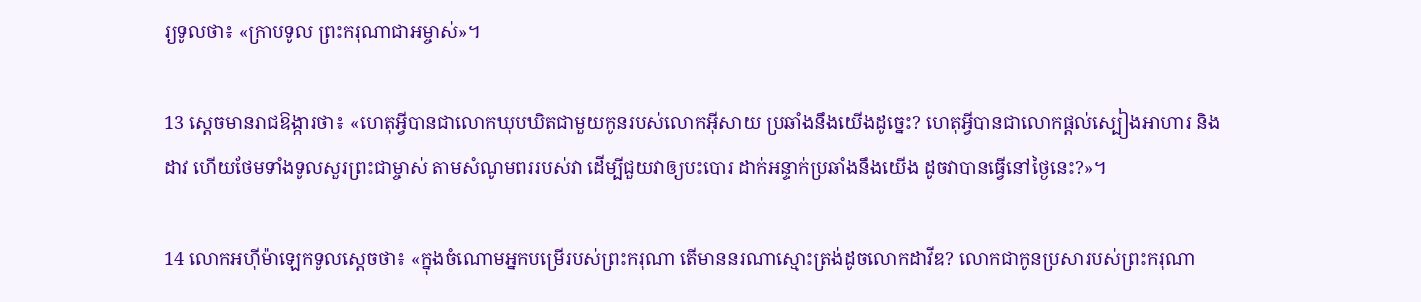រ្យទូលថា៖ «ក្រាបទូល ព្រះ‌ករុណាជាអម្ចាស់»។

13 ស្ដេចមានរាជ‌ឱង្ការថា៖ «ហេតុអ្វីបានជាលោកឃុប‌ឃិតជាមួយកូនរបស់លោកអ៊ីសាយ ប្រឆាំងនឹងយើងដូច្នេះ? ហេតុអ្វីបានជាលោកផ្ដល់ស្បៀងអាហារ និងដាវ ហើយថែមទាំងទូលសួរព្រះ‌ជាម្ចាស់ តាមសំណូមពររបស់វា ដើម្បីជួយវាឲ្យបះ‌បោរ ដាក់អន្ទាក់ប្រឆាំងនឹងយើង ដូចវាបានធ្វើនៅថ្ងៃនេះ?»។

14 លោកអហ៊ី‌ម៉ាឡេកទូលស្ដេចថា៖ «ក្នុងចំណោមអ្នកបម្រើរបស់ព្រះ‌ករុណា តើមាននរណាស្មោះត្រង់ដូចលោកដាវីឌ? លោកជាកូនប្រសារបស់ព្រះ‌ករុណា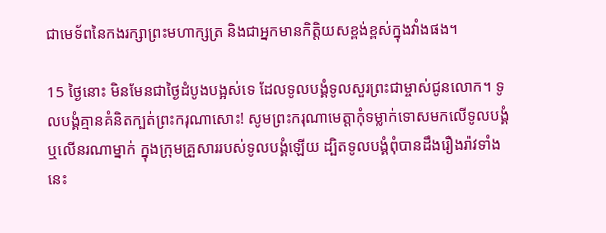ជាមេ‌ទ័ពនៃកងរក្សាព្រះ‌មហា‌ក្សត្រ និងជាអ្នកមានកិត្តិយសខ្ពង់‌ខ្ពស់ក្នុងវាំងផង។

15 ថ្ងៃនោះ មិនមែនជាថ្ងៃដំបូងបង្អស់ទេ ដែលទូលបង្គំទូលសួរព្រះ‌ជាម្ចាស់ជូនលោក។ ទូលបង្គំគ្មានគំនិតក្បត់ព្រះ‌ករុណាសោះ! សូមព្រះ‌ករុណាមេត្តាកុំទម្លាក់ទោសមកលើទូលបង្គំ ឬលើនរណាម្នាក់ ក្នុងក្រុមគ្រួសាររបស់ទូលបង្គំឡើយ ដ្បិតទូលបង្គំពុំបានដឹងរឿង‌រ៉ាវទាំងនេះ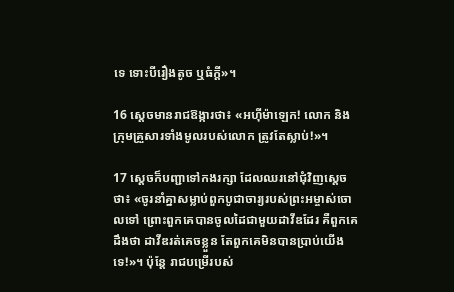ទេ ទោះបីរឿងតូច ឬធំក្ដី»។

16 ស្ដេចមានរាជ‌ឱង្ការថា៖ «អហ៊ី‌ម៉ាឡេក! លោក និងក្រុមគ្រួសារទាំងមូលរបស់លោក ត្រូវតែស្លាប់!»។

17 ស្ដេចក៏បញ្ជាទៅកងរក្សា ដែលឈរនៅជុំ‌វិញស្ដេចថា៖ «ចូរនាំគ្នាសម្លាប់ពួកបូជា‌ចារ្យរបស់ព្រះ‌អម្ចាស់ចោលទៅ ព្រោះពួកគេបានចូលដៃជាមួយដាវីឌដែរ គឺពួកគេដឹងថា ដាវីឌរត់គេចខ្លួន តែពួកគេមិនបានប្រាប់យើងទេ!»។ ប៉ុន្តែ រាជបម្រើរបស់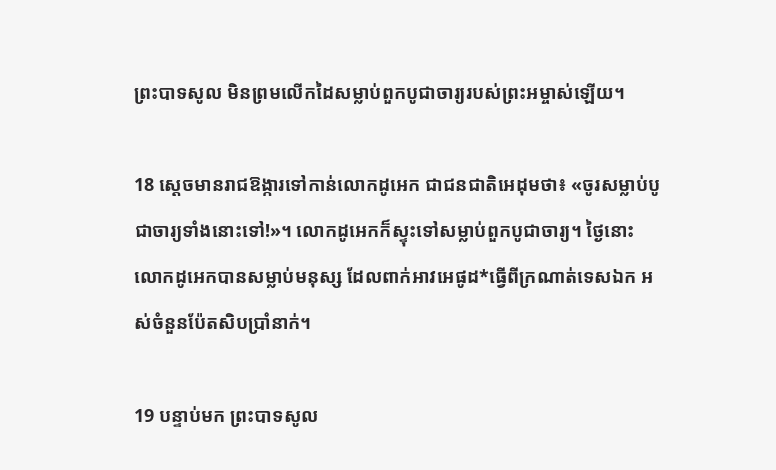ព្រះ‌បាទសូល មិនព្រមលើកដៃសម្លាប់ពួកបូជា‌ចារ្យរបស់ព្រះ‌អម្ចាស់ឡើយ។

18 ស្ដេចមានរាជ‌ឱង្ការទៅកាន់លោកដូអេក ជាជន‌ជាតិអេដុមថា៖ «ចូរសម្លាប់បូជា‌ចារ្យទាំងនោះទៅ!»។ លោកដូអេកក៏ស្ទុះទៅសម្លាប់ពួកបូជា‌ចារ្យ។ ថ្ងៃនោះ លោកដូអេកបានសម្លាប់មនុស្ស ដែលពាក់អាវអេផូដ*ធ្វើពីក្រណាត់ទេស‌ឯក អស់ចំនួនប៉ែត‌សិបប្រាំនាក់។

19 បន្ទាប់មក ព្រះ‌បាទសូល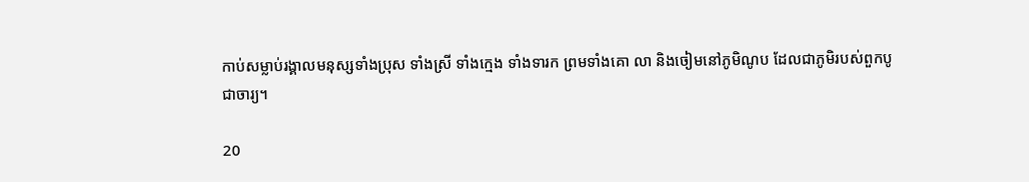កាប់សម្លាប់រង្គាលមនុស្សទាំងប្រុស ទាំងស្រី ទាំងក្មេង ទាំងទារក ព្រមទាំងគោ លា និងចៀមនៅភូមិណូប ដែលជាភូមិរបស់ពួកបូជា‌ចារ្យ។

20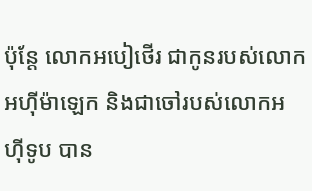ប៉ុន្តែ លោកអបៀ‌ថើរ ជាកូនរបស់លោកអហ៊ី‌ម៉ាឡេក និងជាចៅរបស់លោកអហ៊ី‌ទូប បាន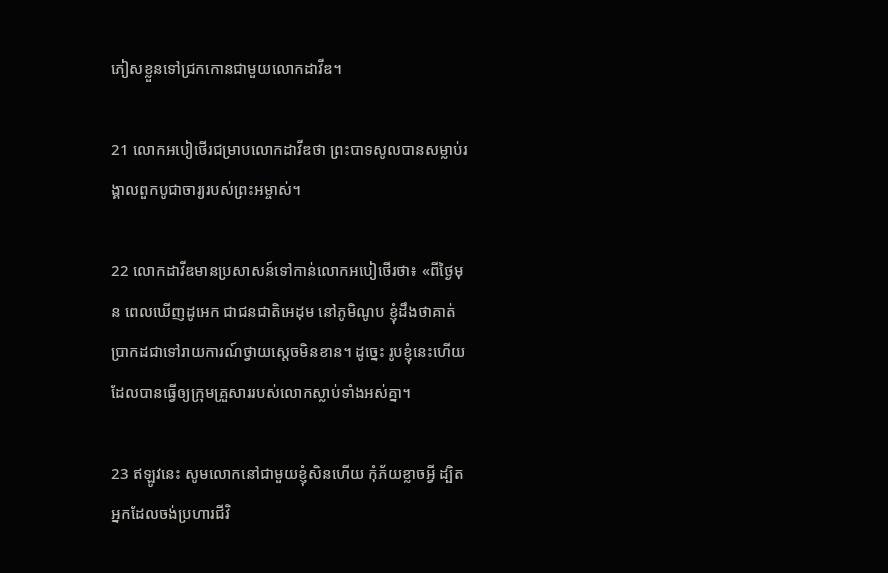ភៀសខ្លួនទៅជ្រកកោនជាមួយលោកដាវីឌ។

21 លោកអបៀ‌ថើរជម្រាបលោកដាវីឌថា ព្រះ‌បាទសូលបានសម្លាប់រង្គាលពួកបូជា‌ចារ្យរបស់ព្រះ‌អម្ចាស់។

22 លោកដាវីឌមានប្រសាសន៍ទៅកាន់លោកអបៀ‌ថើរថា៖ «ពីថ្ងៃមុន ពេលឃើញដូអេក ជាជន‌ជាតិអេដុម នៅភូមិណូប ខ្ញុំដឹងថាគាត់ប្រាកដជាទៅរាយ‌ការណ៍ថ្វាយស្ដេចមិនខាន។ ដូច្នេះ រូបខ្ញុំនេះហើយដែលបានធ្វើឲ្យក្រុមគ្រួសាររបស់លោកស្លាប់ទាំងអស់គ្នា។

23 ឥឡូវនេះ សូមលោកនៅជាមួយខ្ញុំសិនហើយ កុំភ័យខ្លាចអ្វី ដ្បិតអ្នកដែលចង់ប្រហារជីវិ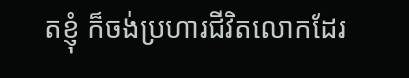តខ្ញុំ ក៏ចង់ប្រហារជីវិតលោកដែរ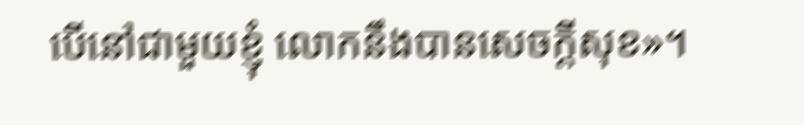បើនៅជាមួយខ្ញុំ លោកនឹងបានសេចក្ដីសុខ»។